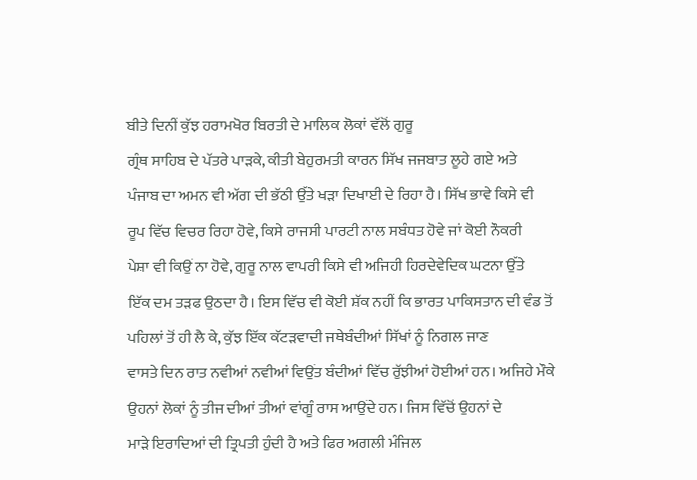ਬੀਤੇ ਦਿਨੀਂ ਕੁੱਝ ਹਰਾਮਖੋਰ ਬਿਰਤੀ ਦੇ ਮਾਲਿਕ ਲੋਕਾਂ ਵੱਲੋਂ ਗੁਰੂ
ਗ੍ਰੰਥ ਸਾਹਿਬ ਦੇ ਪੱਤਰੇ ਪਾੜਕੇ, ਕੀਤੀ ਬੇਹੁਰਮਤੀ ਕਾਰਨ ਸਿੱਖ ਜਜਬਾਤ ਲੂਹੇ ਗਏ ਅਤੇ
ਪੰਜਾਬ ਦਾ ਅਮਨ ਵੀ ਅੱਗ ਦੀ ਭੱਠੀ ਉੱਤੇ ਖੜਾ ਦਿਖਾਈ ਦੇ ਰਿਹਾ ਹੈ। ਸਿੱਖ ਭਾਵੇ ਕਿਸੇ ਵੀ
ਰੂਪ ਵਿੱਚ ਵਿਚਰ ਰਿਹਾ ਹੋਵੇ, ਕਿਸੇ ਰਾਜਸੀ ਪਾਰਟੀ ਨਾਲ ਸਬੰਧਤ ਹੋਵੇ ਜਾਂ ਕੋਈ ਨੌਕਰੀ
ਪੇਸ਼ਾ ਵੀ ਕਿਉਂ ਨਾ ਹੋਵੇ, ਗੁਰੂ ਨਾਲ ਵਾਪਰੀ ਕਿਸੇ ਵੀ ਅਜਿਹੀ ਹਿਰਦੇਵੇਦਿਕ ਘਟਨਾ ਉੱਤੇ
ਇੱਕ ਦਮ ਤੜਫ ਉਠਦਾ ਹੈ। ਇਸ ਵਿੱਚ ਵੀ ਕੋਈ ਸ਼ੱਕ ਨਹੀਂ ਕਿ ਭਾਰਤ ਪਾਕਿਸਤਾਨ ਦੀ ਵੰਡ ਤੋਂ
ਪਹਿਲਾਂ ਤੋਂ ਹੀ ਲੈ ਕੇ, ਕੁੱਝ ਇੱਕ ਕੱਟੜਵਾਦੀ ਜਥੇਬੰਦੀਆਂ ਸਿੱਖਾਂ ਨੂੰ ਨਿਗਲ ਜਾਣ
ਵਾਸਤੇ ਦਿਨ ਰਾਤ ਨਵੀਆਂ ਨਵੀਆਂ ਵਿਉਂਤ ਬੰਦੀਆਂ ਵਿੱਚ ਰੁੱਝੀਆਂ ਹੋਈਆਂ ਹਨ। ਅਜਿਹੇ ਮੌਕੇ
ਉਹਨਾਂ ਲੋਕਾਂ ਨੂੰ ਤੀਜ ਦੀਆਂ ਤੀਆਂ ਵਾਂਗੂੰ ਰਾਸ ਆਉਂਦੇ ਹਨ। ਜਿਸ ਵਿੱਚੋਂ ਉਹਨਾਂ ਦੇ
ਮਾੜੇ ਇਰਾਦਿਆਂ ਦੀ ਤ੍ਰਿਪਤੀ ਹੁੰਦੀ ਹੈ ਅਤੇ ਫਿਰ ਅਗਲੀ ਮੰਜਿਲ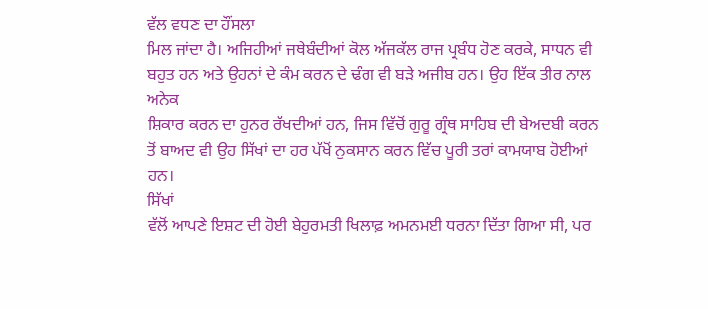ਵੱਲ ਵਧਣ ਦਾ ਹੌਂਸਲਾ
ਮਿਲ ਜਾਂਦਾ ਹੈ। ਅਜਿਹੀਆਂ ਜਥੇਬੰਦੀਆਂ ਕੋਲ ਅੱਜਕੱਲ ਰਾਜ ਪ੍ਰਬੰਧ ਹੋਣ ਕਰਕੇ, ਸਾਧਨ ਵੀ
ਬਹੁਤ ਹਨ ਅਤੇ ਉਹਨਾਂ ਦੇ ਕੰਮ ਕਰਨ ਦੇ ਢੰਗ ਵੀ ਬੜੇ ਅਜੀਬ ਹਨ। ਉਹ ਇੱਕ ਤੀਰ ਨਾਲ ਅਨੇਕ
ਸ਼ਿਕਾਰ ਕਰਨ ਦਾ ਹੁਨਰ ਰੱਖਦੀਆਂ ਹਨ, ਜਿਸ ਵਿੱਚੋਂ ਗੁਰੂ ਗ੍ਰੰਥ ਸਾਹਿਬ ਦੀ ਬੇਅਦਬੀ ਕਰਨ
ਤੋਂ ਬਾਅਦ ਵੀ ਉਹ ਸਿੱਖਾਂ ਦਾ ਹਰ ਪੱਖੋਂ ਨੁਕਸਾਨ ਕਰਨ ਵਿੱਚ ਪੂਰੀ ਤਰਾਂ ਕਾਮਯਾਬ ਹੋਈਆਂ
ਹਨ।
ਸਿੱਖਾਂ
ਵੱਲੋਂ ਆਪਣੇ ਇਸ਼ਟ ਦੀ ਹੋਈ ਬੇਹੁਰਮਤੀ ਖਿਲਾਫ਼ ਅਮਨਮਈ ਧਰਨਾ ਦਿੱਤਾ ਗਿਆ ਸੀ, ਪਰ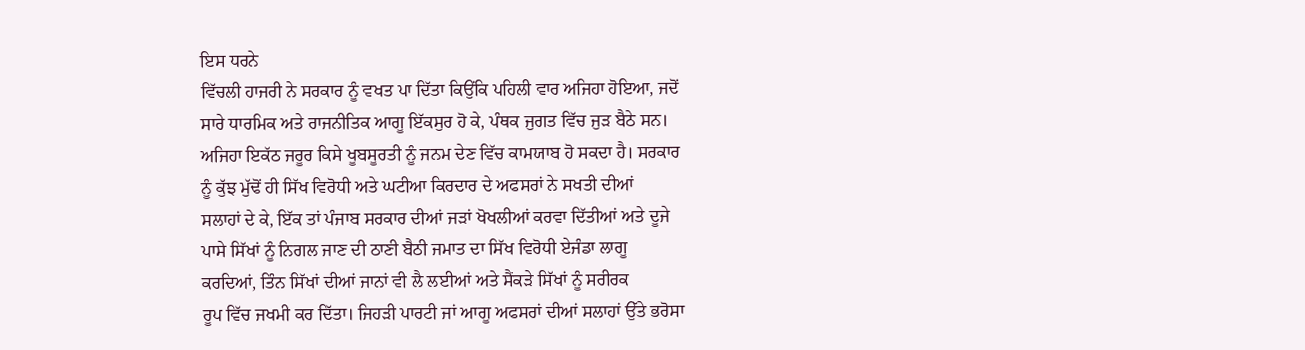ਇਸ ਧਰਨੇ
ਵਿੱਚਲੀ ਹਾਜਰੀ ਨੇ ਸਰਕਾਰ ਨੂੰ ਵਖਤ ਪਾ ਦਿੱਤਾ ਕਿਉਂਕਿ ਪਹਿਲੀ ਵਾਰ ਅਜਿਹਾ ਹੋਇਆ, ਜਦੋਂ
ਸਾਰੇ ਧਾਰਮਿਕ ਅਤੇ ਰਾਜਨੀਤਿਕ ਆਗੂ ਇੱਕਸੁਰ ਹੋ ਕੇ, ਪੰਥਕ ਜੁਗਤ ਵਿੱਚ ਜੁੜ ਬੈਠੇ ਸਨ।
ਅਜਿਹਾ ਇਕੱਠ ਜਰੂਰ ਕਿਸੇ ਖੂਬਸੂਰਤੀ ਨੂੰ ਜਨਮ ਦੇਣ ਵਿੱਚ ਕਾਮਯਾਬ ਹੋ ਸਕਦਾ ਹੈ। ਸਰਕਾਰ
ਨੂੰ ਕੁੱਝ ਮੁੱਢੋਂ ਹੀ ਸਿੱਖ ਵਿਰੋਧੀ ਅਤੇ ਘਟੀਆ ਕਿਰਦਾਰ ਦੇ ਅਫਸਰਾਂ ਨੇ ਸਖਤੀ ਦੀਆਂ
ਸਲਾਹਾਂ ਦੇ ਕੇ, ਇੱਕ ਤਾਂ ਪੰਜਾਬ ਸਰਕਾਰ ਦੀਆਂ ਜੜਾਂ ਖੋਖਲੀਆਂ ਕਰਵਾ ਦਿੱਤੀਆਂ ਅਤੇ ਦੂਜੇ
ਪਾਸੇ ਸਿੱਖਾਂ ਨੂੰ ਨਿਗਲ ਜਾਣ ਦੀ ਠਾਣੀ ਬੈਠੀ ਜਮਾਤ ਦਾ ਸਿੱਖ ਵਿਰੋਧੀ ਏਜੰਡਾ ਲਾਗੂ
ਕਰਦਿਆਂ, ਤਿੰਨ ਸਿੱਖਾਂ ਦੀਆਂ ਜਾਨਾਂ ਵੀ ਲੈ ਲਈਆਂ ਅਤੇ ਸੈਂਕੜੇ ਸਿੱਖਾਂ ਨੂੰ ਸਰੀਰਕ
ਰੂਪ ਵਿੱਚ ਜਖਮੀ ਕਰ ਦਿੱਤਾ। ਜਿਹੜੀ ਪਾਰਟੀ ਜਾਂ ਆਗੂ ਅਫਸਰਾਂ ਦੀਆਂ ਸਲਾਹਾਂ ਉੱਤੇ ਭਰੋਸਾ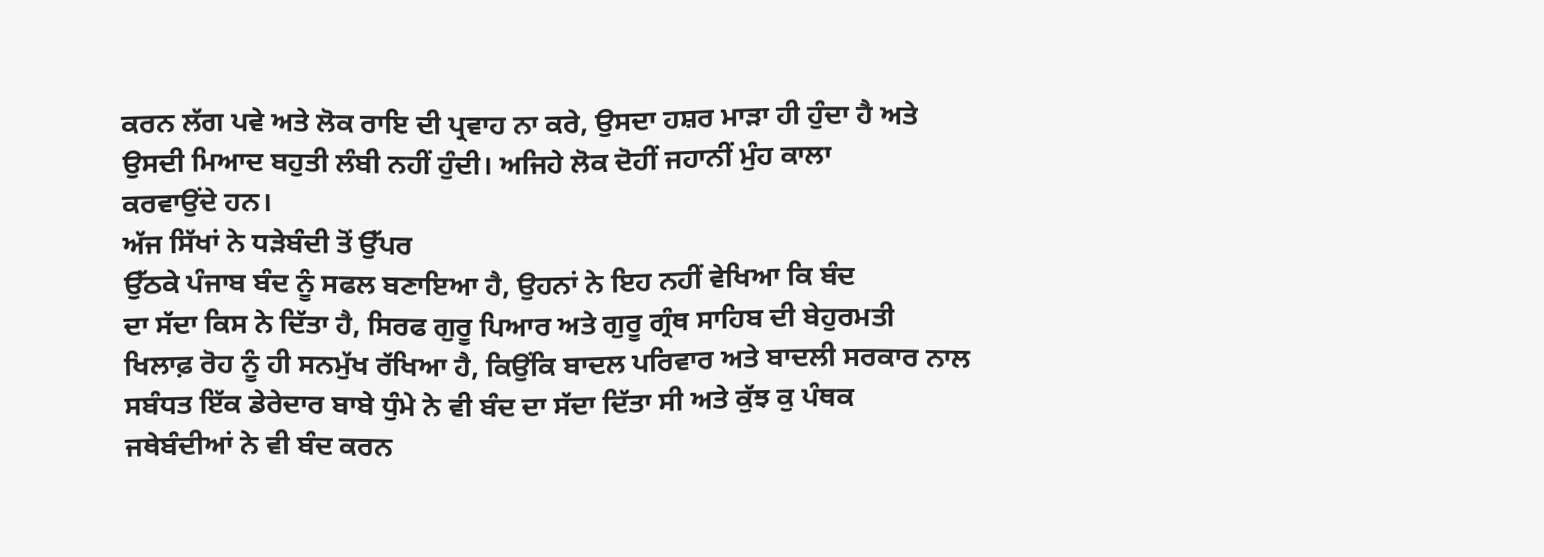ਕਰਨ ਲੱਗ ਪਵੇ ਅਤੇ ਲੋਕ ਰਾਇ ਦੀ ਪ੍ਰਵਾਹ ਨਾ ਕਰੇ, ਉਸਦਾ ਹਸ਼ਰ ਮਾੜਾ ਹੀ ਹੁੰਦਾ ਹੈ ਅਤੇ
ਉਸਦੀ ਮਿਆਦ ਬਹੁਤੀ ਲੰਬੀ ਨਹੀਂ ਹੁੰਦੀ। ਅਜਿਹੇ ਲੋਕ ਦੋਹੀਂ ਜਹਾਨੀਂ ਮੁੰਹ ਕਾਲਾ
ਕਰਵਾਉਂਦੇ ਹਨ।
ਅੱਜ ਸਿੱਖਾਂ ਨੇ ਧੜੇਬੰਦੀ ਤੋਂ ਉੱਪਰ
ਉੱਠਕੇ ਪੰਜਾਬ ਬੰਦ ਨੂੰ ਸਫਲ ਬਣਾਇਆ ਹੈ, ਉਹਨਾਂ ਨੇ ਇਹ ਨਹੀਂ ਵੇਖਿਆ ਕਿ ਬੰਦ
ਦਾ ਸੱਦਾ ਕਿਸ ਨੇ ਦਿੱਤਾ ਹੈ, ਸਿਰਫ ਗੁਰੂ ਪਿਆਰ ਅਤੇ ਗੁਰੂ ਗ੍ਰੰਥ ਸਾਹਿਬ ਦੀ ਬੇਹੁਰਮਤੀ
ਖਿਲਾਫ਼ ਰੋਹ ਨੂੰ ਹੀ ਸਨਮੁੱਖ ਰੱਖਿਆ ਹੈ, ਕਿਉਂਕਿ ਬਾਦਲ ਪਰਿਵਾਰ ਅਤੇ ਬਾਦਲੀ ਸਰਕਾਰ ਨਾਲ
ਸਬੰਧਤ ਇੱਕ ਡੇਰੇਦਾਰ ਬਾਬੇ ਧੁੰਮੇ ਨੇ ਵੀ ਬੰਦ ਦਾ ਸੱਦਾ ਦਿੱਤਾ ਸੀ ਅਤੇ ਕੁੱਝ ਕੁ ਪੰਥਕ
ਜਥੇਬੰਦੀਆਂ ਨੇ ਵੀ ਬੰਦ ਕਰਨ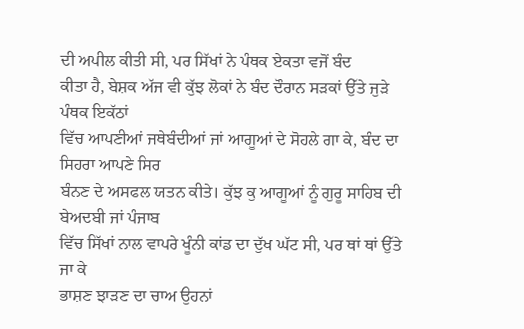ਦੀ ਅਪੀਲ ਕੀਤੀ ਸੀ, ਪਰ ਸਿੱਖਾਂ ਨੇ ਪੰਥਕ ਏਕਤਾ ਵਜੋਂ ਬੰਦ
ਕੀਤਾ ਹੈ, ਬੇਸ਼ਕ ਅੱਜ ਵੀ ਕੁੱਝ ਲੋਕਾਂ ਨੇ ਬੰਦ ਦੌਰਾਨ ਸੜਕਾਂ ਉੱਤੇ ਜੁੜੇ ਪੰਥਕ ਇਕੱਠਾਂ
ਵਿੱਚ ਆਪਣੀਆਂ ਜਥੇਬੰਦੀਆਂ ਜਾਂ ਆਗੂਆਂ ਦੇ ਸੋਹਲੇ ਗਾ ਕੇ, ਬੰਦ ਦਾ ਸਿਹਰਾ ਆਪਣੇ ਸਿਰ
ਬੰਨਣ ਦੇ ਅਸਫਲ ਯਤਨ ਕੀਤੇ। ਕੁੱਝ ਕੁ ਆਗੂਆਂ ਨੂੰ ਗੁਰੂ ਸਾਹਿਬ ਦੀ ਬੇਅਦਬੀ ਜਾਂ ਪੰਜਾਬ
ਵਿੱਚ ਸਿੱਖਾਂ ਨਾਲ ਵਾਪਰੇ ਖੂੰਨੀ ਕਾਂਡ ਦਾ ਦੁੱਖ ਘੱਟ ਸੀ, ਪਰ ਥਾਂ ਥਾਂ ਉੱਤੇ ਜਾ ਕੇ
ਭਾਸ਼ਣ ਝਾੜਣ ਦਾ ਚਾਅ ਉਹਨਾਂ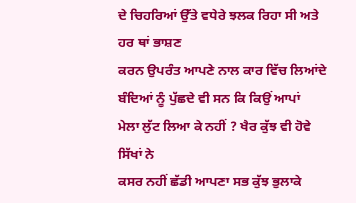ਦੇ ਚਿਹਰਿਆਂ ਉੱਤੇ ਵਧੇਰੇ ਝਲਕ ਰਿਹਾ ਸੀ ਅਤੇ ਹਰ ਥਾਂ ਭਾਸ਼ਣ
ਕਰਨ ਉਪਰੰਤ ਆਪਣੇ ਨਾਲ ਕਾਰ ਵਿੱਚ ਲਿਆਂਦੇ ਬੰਦਿਆਂ ਨੂੰ ਪੁੱਛਦੇ ਵੀ ਸਨ ਕਿ ਕਿਉਂ ਆਪਾਂ
ਮੇਲਾ ਲੁੱਟ ਲਿਆ ਕੇ ਨਹੀਂ ? ਖੈਰ ਕੁੱਝ ਵੀ ਹੋਵੇ ਸਿੱਖਾਂ ਨੇ
ਕਸਰ ਨਹੀਂ ਛੱਡੀ ਆਪਣਾ ਸਭ ਕੁੱਝ ਭੁਲਾਕੇ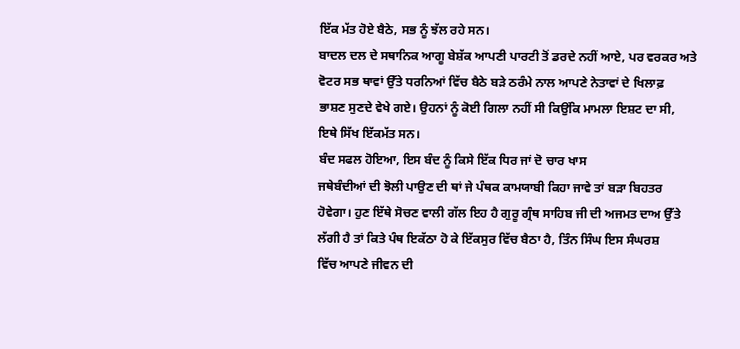ਇੱਕ ਮੱਤ ਹੋਏ ਬੈਠੇ, ਸਭ ਨੂੰ ਝੱਲ ਰਹੇ ਸਨ।
ਬਾਦਲ ਦਲ ਦੇ ਸਥਾਨਿਕ ਆਗੂ ਬੇਸ਼ੱਕ ਆਪਣੀ ਪਾਰਟੀ ਤੋਂ ਡਰਦੇ ਨਹੀਂ ਆਏ, ਪਰ ਵਰਕਰ ਅਤੇ
ਵੋਟਰ ਸਭ ਥਾਵਾਂ ਉੱਤੇ ਧਰਨਿਆਂ ਵਿੱਚ ਬੈਠੇ ਬੜੇ ਠਰੰਮੇ ਨਾਲ ਆਪਣੇ ਨੇਤਾਵਾਂ ਦੇ ਖਿਲਾਫ਼
ਭਾਸ਼ਣ ਸੁਣਦੇ ਵੇਖੇ ਗਏ। ਉਹਨਾਂ ਨੂੰ ਕੋਈ ਗਿਲਾ ਨਹੀਂ ਸੀ ਕਿਉਂਕਿ ਮਾਮਲਾ ਇਸ਼ਟ ਦਾ ਸੀ,
ਇਥੇ ਸਿੱਖ ਇੱਕਮੱਤ ਸਨ।
ਬੰਦ ਸਫਲ ਹੋਇਆ, ਇਸ ਬੰਦ ਨੂੰ ਕਿਸੇ ਇੱਕ ਧਿਰ ਜਾਂ ਦੋ ਚਾਰ ਖਾਸ
ਜਥੇਬੰਦੀਆਂ ਦੀ ਝੋਲੀ ਪਾਉਣ ਦੀ ਥਾਂ ਜੇ ਪੰਥਕ ਕਾਮਯਾਬੀ ਕਿਹਾ ਜਾਵੇ ਤਾਂ ਬੜਾ ਬਿਹਤਰ
ਹੋਵੇਗਾ। ਹੁਣ ਇੱਥੇ ਸੋਚਣ ਵਾਲੀ ਗੱਲ ਇਹ ਹੈ ਗੁਰੂ ਗ੍ਰੰਥ ਸਾਹਿਬ ਜੀ ਦੀ ਅਜਮਤ ਦਾਅ ਉੱਤੇ
ਲੱਗੀ ਹੈ ਤਾਂ ਕਿਤੇ ਪੰਥ ਇਕੱਠਾ ਹੋ ਕੇ ਇੱਕਸੁਰ ਵਿੱਚ ਬੈਠਾ ਹੈ, ਤਿੰਨ ਸਿੰਘ ਇਸ ਸੰਘਰਸ਼
ਵਿੱਚ ਆਪਣੇ ਜੀਵਨ ਦੀ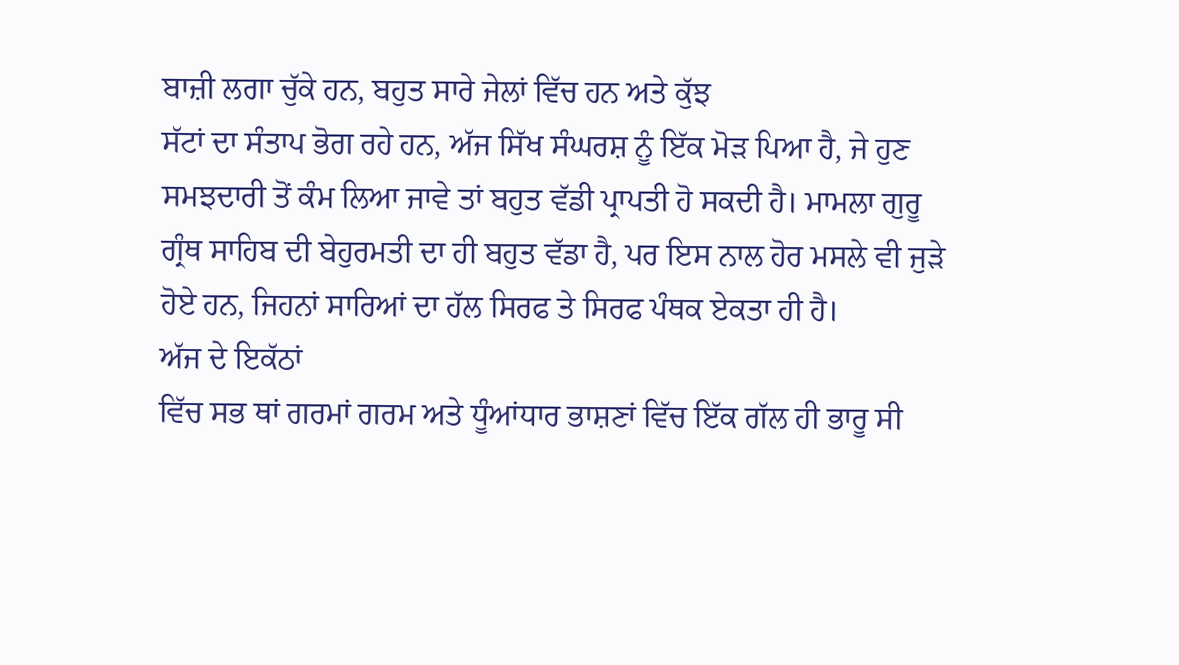ਬਾਜ਼ੀ ਲਗਾ ਚੁੱਕੇ ਹਨ, ਬਹੁਤ ਸਾਰੇ ਜੇਲਾਂ ਵਿੱਚ ਹਨ ਅਤੇ ਕੁੱਝ
ਸੱਟਾਂ ਦਾ ਸੰਤਾਪ ਭੋਗ ਰਹੇ ਹਨ, ਅੱਜ ਸਿੱਖ ਸੰਘਰਸ਼ ਨੂੰ ਇੱਕ ਮੋੜ ਪਿਆ ਹੈ, ਜੇ ਹੁਣ
ਸਮਝਦਾਰੀ ਤੋਂ ਕੰਮ ਲਿਆ ਜਾਵੇ ਤਾਂ ਬਹੁਤ ਵੱਡੀ ਪ੍ਰਾਪਤੀ ਹੋ ਸਕਦੀ ਹੈ। ਮਾਮਲਾ ਗੁਰੂ
ਗ੍ਰੰਥ ਸਾਹਿਬ ਦੀ ਬੇਹੁਰਮਤੀ ਦਾ ਹੀ ਬਹੁਤ ਵੱਡਾ ਹੈ, ਪਰ ਇਸ ਨਾਲ ਹੋਰ ਮਸਲੇ ਵੀ ਜੁੜੇ
ਹੋਏ ਹਨ, ਜਿਹਨਾਂ ਸਾਰਿਆਂ ਦਾ ਹੱਲ ਸਿਰਫ ਤੇ ਸਿਰਫ ਪੰਥਕ ਏਕਤਾ ਹੀ ਹੈ।
ਅੱਜ ਦੇ ਇਕੱਠਾਂ
ਵਿੱਚ ਸਭ ਥਾਂ ਗਰਮਾਂ ਗਰਮ ਅਤੇ ਧੂੰਆਂਧਾਰ ਭਾਸ਼ਣਾਂ ਵਿੱਚ ਇੱਕ ਗੱਲ ਹੀ ਭਾਰੂ ਸੀ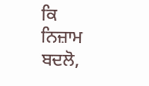ਕਿ
ਨਿਜ਼ਾਮ ਬਦਲੋ,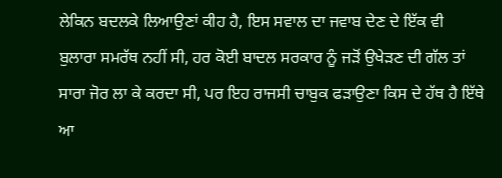ਲੇਕਿਨ ਬਦਲਕੇ ਲਿਆਉਣਾਂ ਕੀਹ ਹੈ, ਇਸ ਸਵਾਲ ਦਾ ਜਵਾਬ ਦੇਣ ਦੇ ਇੱਕ ਵੀ
ਬੁਲਾਰਾ ਸਮਰੱਥ ਨਹੀਂ ਸੀ, ਹਰ ਕੋਈ ਬਾਦਲ ਸਰਕਾਰ ਨੂੰ ਜੜੋਂ ਉਖੇੜਣ ਦੀ ਗੱਲ ਤਾਂ
ਸਾਰਾ ਜੋਰ ਲਾ ਕੇ ਕਰਦਾ ਸੀ, ਪਰ ਇਹ ਰਾਜਸੀ ਚਾਬੁਕ ਫੜਾਉਣਾ ਕਿਸ ਦੇ ਹੱਥ ਹੈ ਇੱਥੇ ਆ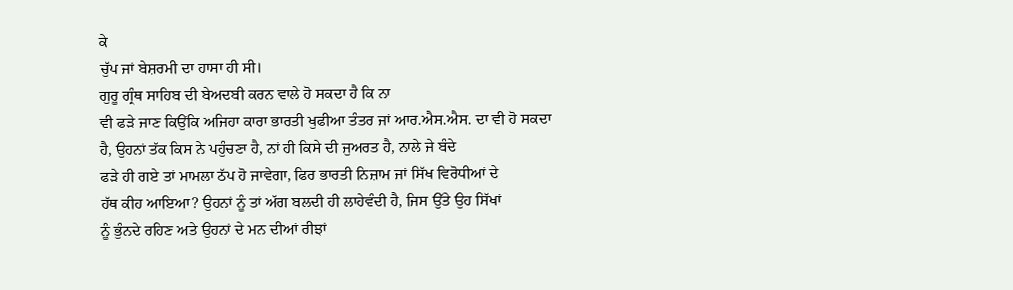ਕੇ
ਚੁੱਪ ਜਾਂ ਬੇਸ਼ਰਮੀ ਦਾ ਹਾਸਾ ਹੀ ਸੀ।
ਗੁਰੂ ਗ੍ਰੰਥ ਸਾਹਿਬ ਦੀ ਬੇਅਦਬੀ ਕਰਨ ਵਾਲੇ ਹੋ ਸਕਦਾ ਹੈ ਕਿ ਨਾ
ਵੀ ਫੜੇ ਜਾਣ ਕਿਉਂਕਿ ਅਜਿਹਾ ਕਾਰਾ ਭਾਰਤੀ ਖੁਫੀਆ ਤੰਤਰ ਜਾਂ ਆਰ.ਐਸ.ਐਸ. ਦਾ ਵੀ ਹੋ ਸਕਦਾ
ਹੈ, ਉਹਨਾਂ ਤੱਕ ਕਿਸ ਨੇ ਪਹੁੰਚਣਾ ਹੈ, ਨਾਂ ਹੀ ਕਿਸੇ ਦੀ ਜੁਅਰਤ ਹੈ, ਨਾਲੇ ਜੇ ਬੰਦੇ
ਫੜੇ ਹੀ ਗਏ ਤਾਂ ਮਾਮਲਾ ਠੱਪ ਹੋ ਜਾਵੇਗਾ, ਫਿਰ ਭਾਰਤੀ ਨਿਜ਼ਾਮ ਜਾਂ ਸਿੱਖ ਵਿਰੋਧੀਆਂ ਦੇ
ਹੱਥ ਕੀਹ ਆਇਆ? ਉਹਨਾਂ ਨੂੰ ਤਾਂ ਅੱਗ ਬਲਦੀ ਹੀ ਲਾਹੇਵੰਦੀ ਹੈ, ਜਿਸ ਉੱਤੇ ਉਹ ਸਿੱਖਾਂ
ਨੂੰ ਭੁੰਨਦੇ ਰਹਿਣ ਅਤੇ ਉਹਨਾਂ ਦੇ ਮਨ ਦੀਆਂ ਰੀਝਾਂ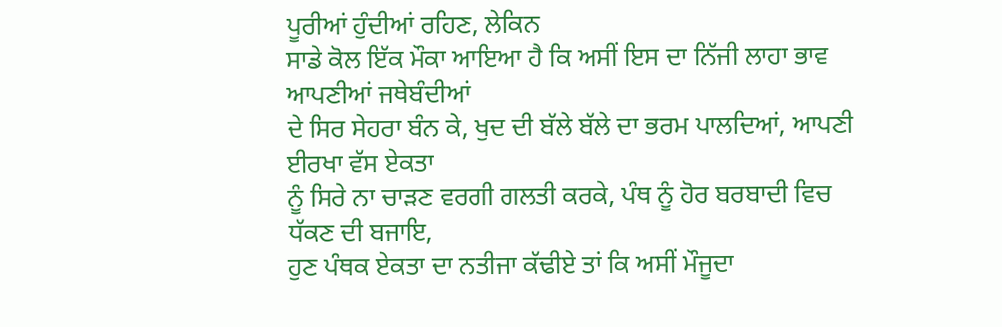ਪੂਰੀਆਂ ਹੁੰਦੀਆਂ ਰਹਿਣ, ਲੇਕਿਨ
ਸਾਡੇ ਕੋਲ ਇੱਕ ਮੌਕਾ ਆਇਆ ਹੈ ਕਿ ਅਸੀਂ ਇਸ ਦਾ ਨਿੱਜੀ ਲਾਹਾ ਭਾਵ ਆਪਣੀਆਂ ਜਥੇਬੰਦੀਆਂ
ਦੇ ਸਿਰ ਸੇਹਰਾ ਬੰਨ ਕੇ, ਖੁਦ ਦੀ ਬੱਲੇ ਬੱਲੇ ਦਾ ਭਰਮ ਪਾਲਦਿਆਂ, ਆਪਣੀ ਈਰਖਾ ਵੱਸ ਏਕਤਾ
ਨੂੰ ਸਿਰੇ ਨਾ ਚਾੜਣ ਵਰਗੀ ਗਲਤੀ ਕਰਕੇ, ਪੰਥ ਨੂੰ ਹੋਰ ਬਰਬਾਦੀ ਵਿਚ ਧੱਕਣ ਦੀ ਬਜਾਇ,
ਹੁਣ ਪੰਥਕ ਏਕਤਾ ਦਾ ਨਤੀਜਾ ਕੱਢੀਏ ਤਾਂ ਕਿ ਅਸੀਂ ਮੌਜੂਦਾ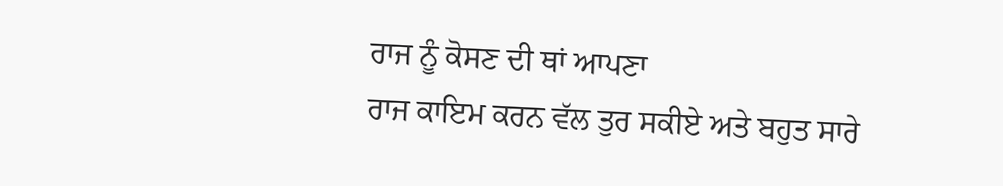ਰਾਜ ਨੂੰ ਕੋਸਣ ਦੀ ਥਾਂ ਆਪਣਾ
ਰਾਜ ਕਾਇਮ ਕਰਨ ਵੱਲ ਤੁਰ ਸਕੀਏ ਅਤੇ ਬਹੁਤ ਸਾਰੇ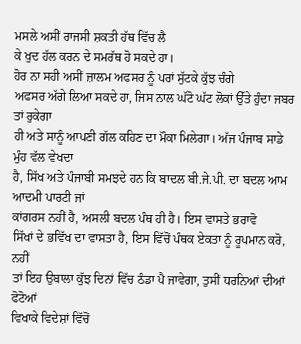ਮਸਲੇ ਅਸੀਂ ਰਾਜਸੀ ਸ਼ਕਤੀ ਹੱਥ ਵਿੱਚ ਲੈ
ਕੇ ਖੁਦ ਹੱਲ ਕਰਨ ਦੇ ਸਮਰੱਥ ਹੋ ਸਕਦੇ ਹਾ।
ਹੋਰ ਨਾ ਸਹੀ ਅਸੀਂ ਜ਼ਾਲਮ ਅਫਸਰ ਨੂੰ ਪਰਾਂ ਸੁੱਟਕੇ ਕੁੱਝ ਚੰਗੇ
ਅਫਸਰ ਅੱਗੇ ਲਿਆ ਸਕਦੇ ਹਾ, ਜਿਸ ਨਾਲ ਘੱਟੋ ਘੱਟ ਲੋਕਾਂ ਉੱਤੇ ਹੁੰਦਾ ਜਬਰ ਤਾਂ ਰੁਕੇਗਾ
ਹੀ ਅਤੇ ਸਾਨੂੰ ਆਪਣੀ ਗੱਲ ਕਹਿਣ ਦਾ ਮੌਕਾ ਮਿਲੇਗਾ। ਅੱਜ ਪੰਜਾਬ ਸਾਡੇ ਮੁੰਹ ਵੱਲ ਵੇਖਦਾ
ਹੈ, ਸਿੱਖ ਅਤੇ ਪੰਜਾਬੀ ਸਮਝਦੇ ਹਨ ਕਿ ਬਾਦਲ ਬੀ.ਜੇ.ਪੀ. ਦਾ ਬਦਲ ਆਮ ਆਦਮੀ ਪਾਰਟੀ ਜਾਂ
ਕਾਂਗਰਸ ਨਹੀਂ ਹੈ, ਅਸਲੀ ਬਦਲ ਪੰਥ ਹੀ ਹੈ। ਇਸ ਵਾਸਤੇ ਭਰਾਵੋ
ਸਿੱਖਾਂ ਦੇ ਭਵਿੱਖ ਦਾ ਵਾਸਤਾ ਹੈ, ਇਸ ਵਿੱਚੋਂ ਪੰਥਕ ਏਕਤਾ ਨੂੰ ਰੂਪਮਾਨ ਕਰੋ, ਨਹੀਂ
ਤਾਂ ਇਹ ਉਬਾਲਾ ਕੁੱਝ ਦਿਨਾਂ ਵਿੱਚ ਠੰਡਾ ਪੈ ਜਾਵੇਗਾ, ਤੁਸੀਂ ਧਰਨਿਆਂ ਦੀਆਂ ਫੋਟੋਆਂ
ਵਿਖਾਕੇ ਵਿਦੇਸ਼ਾਂ ਵਿੱਚੋਂ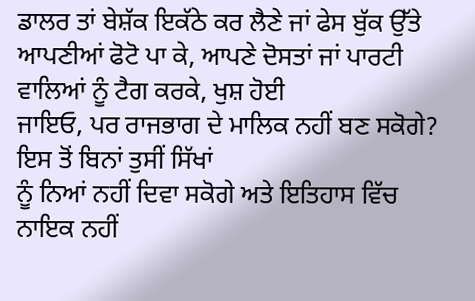ਡਾਲਰ ਤਾਂ ਬੇਸ਼ੱਕ ਇਕੱਠੇ ਕਰ ਲੈਣੇ ਜਾਂ ਫੇਸ ਬੁੱਕ ਉੱਤੇ
ਆਪਣੀਆਂ ਫੋਟੋ ਪਾ ਕੇ, ਆਪਣੇ ਦੋਸਤਾਂ ਜਾਂ ਪਾਰਟੀ ਵਾਲਿਆਂ ਨੂੰ ਟੈਗ ਕਰਕੇ, ਖੁਸ਼ ਹੋਈ
ਜਾਇਓ, ਪਰ ਰਾਜਭਾਗ ਦੇ ਮਾਲਿਕ ਨਹੀਂ ਬਣ ਸਕੋਗੇ? ਇਸ ਤੋਂ ਬਿਨਾਂ ਤੁਸੀਂ ਸਿੱਖਾਂ
ਨੂੰ ਨਿਆਂ ਨਹੀਂ ਦਿਵਾ ਸਕੋਗੇ ਅਤੇ ਇਤਿਹਾਸ ਵਿੱਚ ਨਾਇਕ ਨਹੀਂ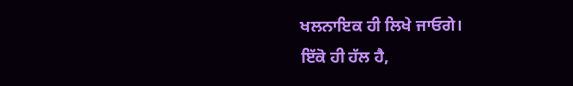ਖਲਨਾਇਕ ਹੀ ਲਿਖੇ ਜਾਓਗੇ।
ਇੱਕੋ ਹੀ ਹੱਲ ਹੈ,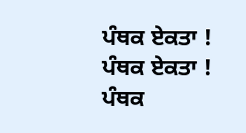ਪੰਥਕ ਏਕਤਾ ! ਪੰਥਕ ਏਕਤਾ ! ਪੰਥਕ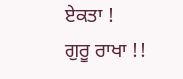ਏਕਤਾ !
ਗੁਰੂ ਰਾਖਾ !!